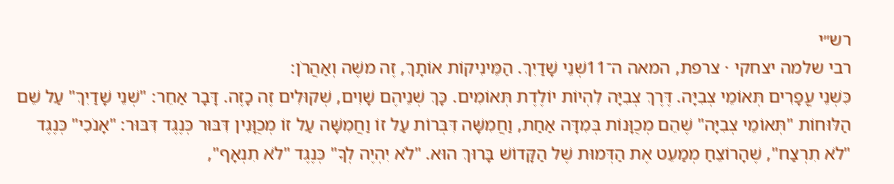רש״י
רבי שלמה יצחקי · צרפת, המאה ה־11שְׁנֵי שָׁדַיִךְ. הַמֵּינִיקוֹת אוֹתָךְ, זֶה משֶׁה וְאַהֲרֹן:
כִּשְׁנֵי עֳפָרִים תְּאוֹמֵי צְבִיָּה. דֶּרֶךְ צְבִיָּה לִהְיוֹת יוֹלֶדֶת תְּאוֹמִים. כָּךְ שְׁנֵיהֶם שָׁוִים, שְׁקוּלִים זֶה כָזֶה. דָּבָר אַחֵר: "שְׁנֵי שָׁדַיִךְ" עַל שֵׁם הַלּוּחוֹת "תְּאוֹמֵי צְבִיָּה" שֶׁהֵם מְכֻוָּנוֹת בְּמִדָּה אַחַת, וַחֲמִשָּׁה דִּבְּרוֹת עַל זוֹ וַחֲמִשָּׁה עַל זוֹ מְכֻוָּנִין דִּבּוּר כְּנֶגֶד דִּבּוּר: "אָנֹכִי" כְּנֶגֶד "לֹא תִרְצַח", שֶׁהָרוֹצֵחַ מְמַעֵט אֶת הַדְּמוּת שֶׁל הַקָּדוֹשׁ בָּרוּךְ הוּא. "לֹא יִהְיֶה לְךָ" כְּנֶגֶד "לֹא תִנְאָף",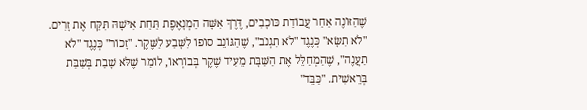שֶׁהַזּוֹנֶה אַחַר עֲבוֹדַת כּוֹכָבִים, דֶּרֶךְ אִשָּׁה הַמְנָאֶפֶת תַּחַת אִישָׁהּ תִּקַּח אֶת זָרִים. "לֹא תִשָּׂא" כְּנֶגֶד "לֹא תִגְנֹב", שֶׁהַגּוֹנֵב סוֹפוֹ לִשָּׁבַע לַשֶּׁקֶר. "זָכוֹר" כְּנֶגֶד "לֹא תַעֲנֶה", שֶׁהַמְחַלֵּל אֶת הַשַּׁבָּת מֵעִיד שֶׁקֶר בְּבוֹרְאוֹ, לוֹמַר שֶׁלֹּא שָׁבַת בְּשַׁבַּת בְּרֵאשִׁית. "כַּבֵּד"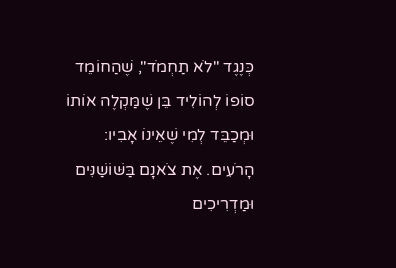כְּנֶגֶד "לֹא תַחְמֹד", שֶׁהַחוֹמֵד סוֹפוֹ לְהוֹלִיד בֵּן שֶׁמַּקְלֶה אוֹתוֹ וּמְכַבֵּד לְמִי שֶׁאֵינוֹ אָבִיו:
הָרֹעִים. אֶת צֹאנָם בַּשּׁוֹשַׁנִּים וּמַדְרִיכִים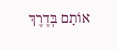אוֹתָם בְּדֶרֶךְ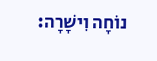נוֹחָה וִישָׁרָה: